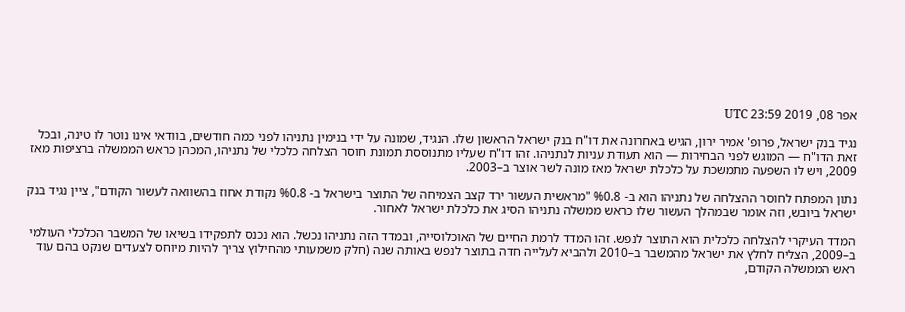אפר 08, 2019 23:59 UTC

נגיד בנק ישראל, פרופ' אמיר ירון, הגיש באחרונה את דו"ח בנק ישראל הראשון שלו. הנגיד, שמונה על ידי בנימין נתניהו לפני כמה חודשים, בוודאי אינו נוטר לו טינה, ובכל זאת הדו"ח — המוגש לפני הבחירות — הוא תעודת עניות לנתניהו. זהו דו"ח שעליו מתנוססת תמונת חוסר הצלחה כלכלי של נתניהו, המכהן כראש הממשלה ברציפות מאז 2009, ויש לו השפעה מתמשכת על כלכלת ישראל מאז מונה לשר אוצר ב–2003.

נתון המפתח לחוסר ההצלחה של נתניהו הוא ב- %0.8 "מראשית העשור ירד קצב הצמיחה של התוצר בישראל ב- %0.8 נקודת אחוז בהשוואה לעשור הקודם", ציין נגיד בנק ישראל ביובש, וזה אומר שבמהלך העשור שלו כראש ממשלה נתניהו הסיג את כלכלת ישראל לאחור.

המדד העיקרי להצלחה כלכלית הוא התוצר לנפש. זהו המדד לרמת החיים של האוכלוסייה, ובמדד הזה נתניהו נכשל. הוא נכנס לתפקידו בשיאו של המשבר הכלכלי העולמי ב–2009, הצליח לחלץ את ישראל מהמשבר ב–2010 ולהביא לעלייה חדה בתוצר לנפש באותה שנה (חלק משמעותי מהחילוץ צריך להיות מיוחס לצעדים שנקט בהם עוד ראש הממשלה הקודם,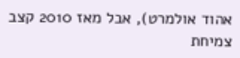אהוד אולמרט), אבל מאז 2010 קצב צמיחת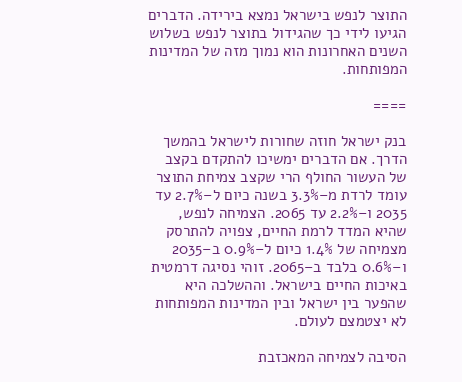התוצר לנפש בישראל נמצא בירידה. הדברים הגיעו לידי כך שהגידול בתוצר לנפש בשלוש השנים האחרונות הוא נמוך מזה של המדינות המפותחות.

====

בנק ישראל חוזה שחורות לישראל בהמשך הדרך. אם הדברים ימשיכו להתקדם בקצב של העשור החולף הרי שקצב צמיחת התוצר עומד לרדת מ–3.3% בשנה כיום ל–2.7% עד 2035 ו–2.2% עד 2065. הצמיחה לנפש, שהיא המדד לרמת החיים, צפויה להתרסק מצמיחה של 1.4% כיום ל–0.9% ב–2035 ו–0.6% בלבד ב–2065. זוהי נסיגה דרמטית באיכות החיים בישראל. וההשלכה היא שהפער בין ישראל ובין המדינות המפותחות לא יצטמצם לעולם.

הסיבה לצמיחה המאכזבת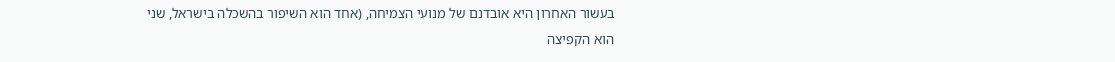בעשור האחרון היא אובדנם של מנועי הצמיחה, (אחד הוא השיפור בהשכלה בישראל, שני הוא הקפיצה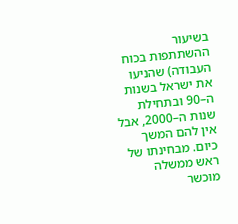בשיעור ההשתתפות בכוח העבודה) שהניעו את ישראל בשנות ה–90 ובתחילת שנות ה–2000, אבל אין להם המשך כיום. מבחינתו של ראש ממשלה מוכשר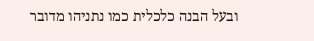ובעל הבנה כלכלית כמו נתניהו מדובר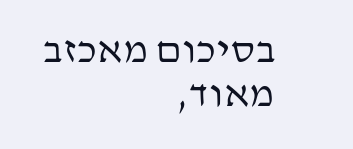בסיכום מאכזב מאוד,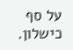על סף כישלון.